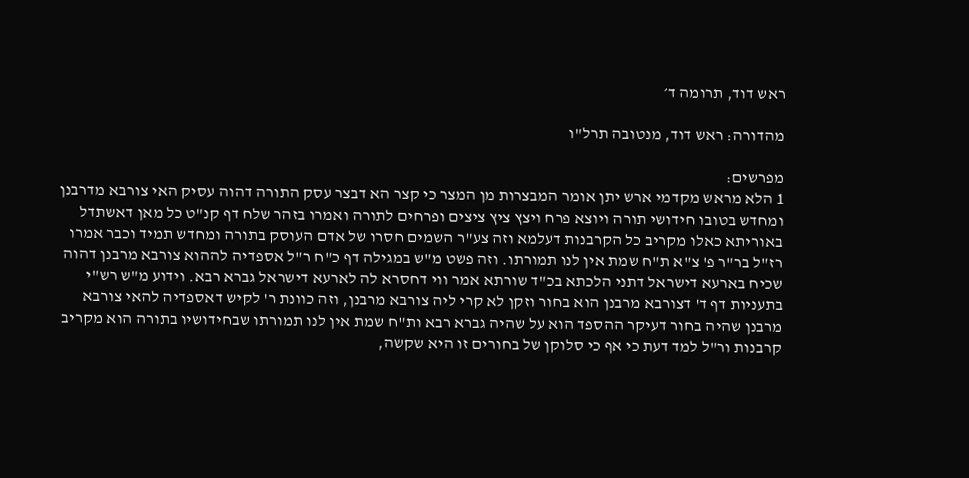ראש דוד, תרומה ד׳

מהדורה: ראש דוד, מנטובה תרל"ו

מפרשים:
1 הלא מראש מקדמי ארש יתן אומר המבצרות מן המצר כי קצר הא דבצר עסק התורה דהוה עסיק האי צורבא מדרבנן ומחדש בטובו חידושי תורה ויוצא פרח ויצץ ציץ ציצים ופרחים לתורה ואמרו בזהר שלח דף קנ"ט כל מאן דאשתדל באוריתא כאלו מקריב כל הקרבנות דעלמא וזה צע"ר השמים חסרו של אדם העוסק בתורה ומחדש תמיד וכבר אמרו רז"ל בר"ר פ' צ"א ת"ח שמת אין לנו תמורתו. וזה פשט מ"ש במגילה דף כ"ח ר"ל אספדיה לההוא צורבא מרבנן דהוה שכיח בארעא דישראל דתני הלכתא בכ"ד שורתא אמר ווי דחסרא לה לארעא דישראל גברא רבא. וידוע מ"ש רש"י בתעניות דף ד' דצורבא מרבנן הוא בחור וזקן לא קרי ליה צורבא מרבנן, וזה כוונת ר' לקיש דאספדיה להאי צורבא מרבנן שהיה בחור דעיקר ההספד הוא על שהיה גברא רבא ות"ח שמת אין לנו תמורתו שבחידושיו בתורה הוא מקריב קרבנות ור"ל למד דעת כי אף כי סלוקן של בחורים זו היא שקשה,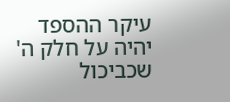עיקר ההספד יהיה על חלק ה' שכביכול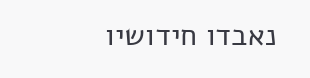נאבדו חידושיו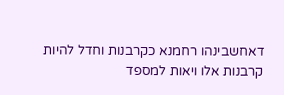דאחשבינהו רחמנא כקרבנות וחדל להיות קרבנות אלו ויאות למספד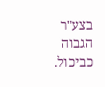בצע"ר הגבוה כביכול.